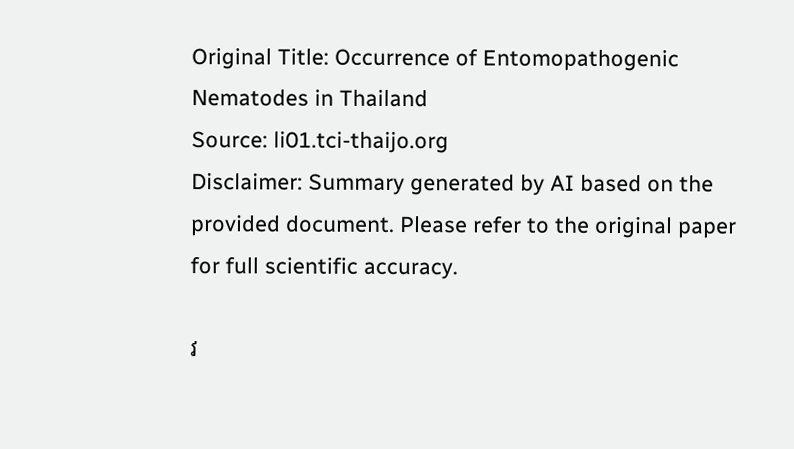Original Title: Occurrence of Entomopathogenic Nematodes in Thailand
Source: li01.tci-thaijo.org
Disclaimer: Summary generated by AI based on the provided document. Please refer to the original paper for full scientific accuracy.

វ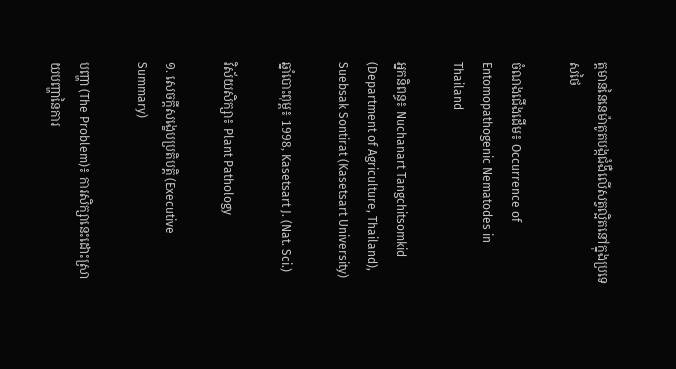ត្តមាននៃនេម៉ាតូតបង្កជំងឺលើសត្វល្អិតនៅក្នុងប្រទេសថៃ

ចំណងជើងដើម៖ Occurrence of Entomopathogenic Nematodes in Thailand

អ្នកនិពន្ធ៖ Nuchanart Tangchitsomkid (Department of Agriculture, Thailand), Suebsak Sontirat (Kasetsart University)

ឆ្នាំបោះពុម្ព៖ 1998, Kasetsart J. (Nat. Sci.)

វិស័យសិក្សា៖ Plant Pathology

១. សេចក្តីសង្ខេបប្រតិបត្តិ (Executive Summary)

បញ្ហា (The Problem)៖ ការសិក្សានេះដោះស្រាយបញ្ហានៃការ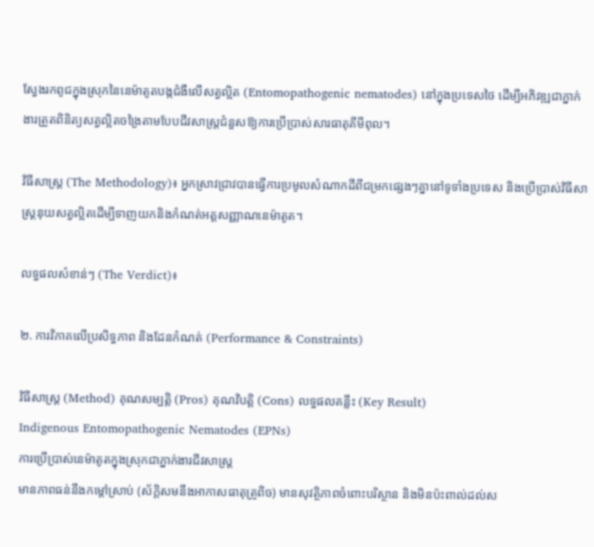ស្វែងរកពូជក្នុងស្រុកនៃនេម៉ាតូតបង្កជំងឺលើសត្វល្អិត (Entomopathogenic nematodes) នៅក្នុងប្រទេសថៃ ដើម្បីអភិវឌ្ឍជាភ្នាក់ងារត្រួតពិនិត្យសត្វល្អិតចង្រៃតាមបែបជីវសាស្ត្រជំនួសឱ្យការប្រើប្រាស់សារធាតុគីមីពុល។

វិធីសាស្ត្រ (The Methodology)៖ អ្នកស្រាវជ្រាវបានធ្វើការប្រមូលសំណាកដីពីជម្រកផ្សេងៗគ្នានៅទូទាំងប្រទេស និងប្រើប្រាស់វិធីសាស្ត្រនុយសត្វល្អិតដើម្បីទាញយកនិងកំណត់អត្តសញ្ញាណនេម៉ាតូត។

លទ្ធផលសំខាន់ៗ (The Verdict)៖

២. ការវិភាគលើប្រសិទ្ធភាព និងដែនកំណត់ (Performance & Constraints)

វិធីសាស្ត្រ (Method) គុណសម្បត្តិ (Pros) គុណវិបត្តិ (Cons) លទ្ធផលគន្លឹះ (Key Result)
Indigenous Entomopathogenic Nematodes (EPNs)
ការប្រើប្រាស់នេម៉ាតូតក្នុងស្រុកជាភ្នាក់ងារជីវសាស្ត្រ
មានភាពធន់នឹងកម្តៅស្រាប់ (ស័ក្តិសមនឹងអាកាសធាតុត្រូពិច) មានសុវត្ថិភាពចំពោះបរិស្ថាន និងមិនប៉ះពាល់ដល់ស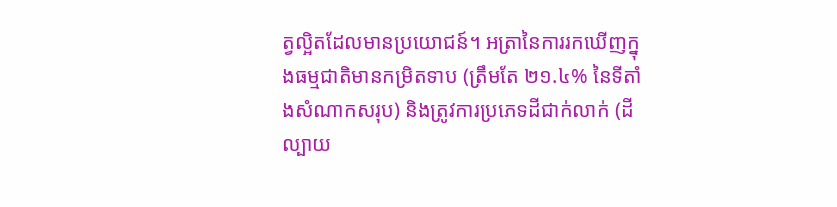ត្វល្អិតដែលមានប្រយោជន៍។ អត្រានៃការរកឃើញក្នុងធម្មជាតិមានកម្រិតទាប (ត្រឹមតែ ២១.៤% នៃទីតាំងសំណាកសរុប) និងត្រូវការប្រភេទដីជាក់លាក់ (ដីល្បាយ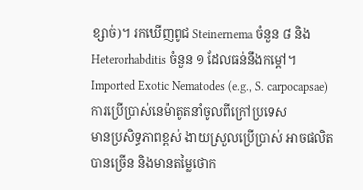ខ្សាច់)។ រកឃើញពូជ Steinernema ចំនួន ៨ និង Heterorhabditis ចំនួន ១ ដែលធន់នឹងកម្តៅ។
Imported Exotic Nematodes (e.g., S. carpocapsae)
ការប្រើប្រាស់នេម៉ាតូតនាំចូលពីក្រៅប្រទេស
មានប្រសិទ្ធភាពខ្ពស់ ងាយស្រួលប្រើប្រាស់ អាចផលិតបានច្រើន និងមានតម្លៃថោក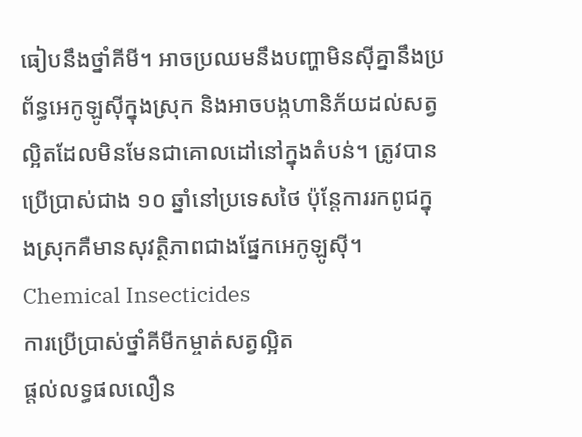ធៀបនឹងថ្នាំគីមី។ អាចប្រឈមនឹងបញ្ហាមិនស៊ីគ្នានឹងប្រព័ន្ធអេកូឡូស៊ីក្នុងស្រុក និងអាចបង្កហានិភ័យដល់សត្វល្អិតដែលមិនមែនជាគោលដៅនៅក្នុងតំបន់។ ត្រូវបានប្រើប្រាស់ជាង ១០ ឆ្នាំនៅប្រទេសថៃ ប៉ុន្តែការរកពូជក្នុងស្រុកគឺមានសុវត្ថិភាពជាងផ្នែកអេកូឡូស៊ី។
Chemical Insecticides
ការប្រើប្រាស់ថ្នាំគីមីកម្ចាត់សត្វល្អិត
ផ្តល់លទ្ធផលលឿន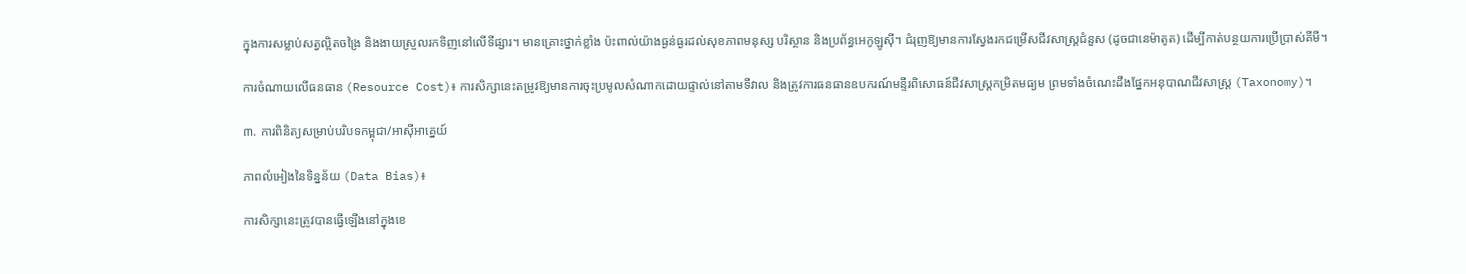ក្នុងការសម្លាប់សត្វល្អិតចង្រៃ និងងាយស្រួលរកទិញនៅលើទីផ្សារ។ មានគ្រោះថ្នាក់ខ្លាំង ប៉ះពាល់យ៉ាងធ្ងន់ធ្ងរដល់សុខភាពមនុស្ស បរិស្ថាន និងប្រព័ន្ធអេកូឡូស៊ី។ ជំរុញឱ្យមានការស្វែងរកជម្រើសជីវសាស្ត្រជំនួស (ដូចជានេម៉ាតូត) ដើម្បីកាត់បន្ថយការប្រើប្រាស់គីមី។

ការចំណាយលើធនធាន (Resource Cost)៖ ការសិក្សានេះតម្រូវឱ្យមានការចុះប្រមូលសំណាកដោយផ្ទាល់នៅតាមទីវាល និងត្រូវការធនធានឧបករណ៍មន្ទីរពិសោធន៍ជីវសាស្ត្រកម្រិតមធ្យម ព្រមទាំងចំណេះដឹងផ្នែកអនុបាណជីវសាស្ត្រ (Taxonomy)។

៣. ការពិនិត្យសម្រាប់បរិបទកម្ពុជា/អាស៊ីអាគ្នេយ៍

ភាពលំអៀងនៃទិន្នន័យ (Data Bias)៖

ការសិក្សានេះត្រូវបានធ្វើឡើងនៅក្នុងខេ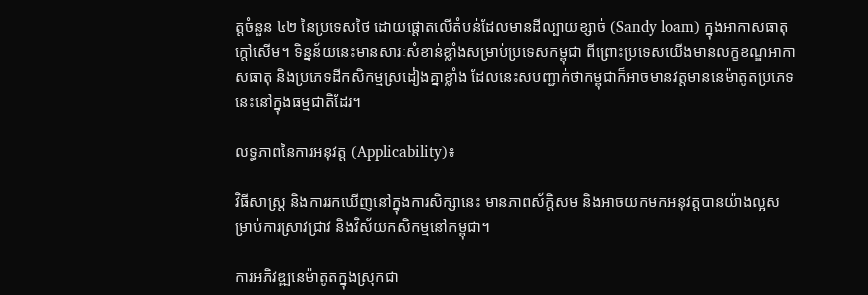ត្តចំនួន ៤២ នៃប្រទេសថៃ ដោយផ្តោតលើតំបន់ដែលមានដីល្បាយខ្សាច់ (Sandy loam) ក្នុងអាកាសធាតុក្តៅសើម។ ទិន្នន័យនេះមានសារៈសំខាន់ខ្លាំងសម្រាប់ប្រទេសកម្ពុជា ពីព្រោះប្រទេសយើងមានលក្ខខណ្ឌអាកាសធាតុ និងប្រភេទដីកសិកម្មស្រដៀងគ្នាខ្លាំង ដែលនេះសបញ្ជាក់ថាកម្ពុជាក៏អាចមានវត្តមាននេម៉ាតូតប្រភេទនេះនៅក្នុងធម្មជាតិដែរ។

លទ្ធភាពនៃការអនុវត្ត (Applicability)៖

វិធីសាស្ត្រ និងការរកឃើញនៅក្នុងការសិក្សានេះ មានភាពស័ក្តិសម និងអាចយកមកអនុវត្តបានយ៉ាងល្អសម្រាប់ការស្រាវជ្រាវ និងវិស័យកសិកម្មនៅកម្ពុជា។

ការអភិវឌ្ឍនេម៉ាតូតក្នុងស្រុកជា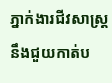ភ្នាក់ងារជីវសាស្ត្រ នឹងជួយកាត់ប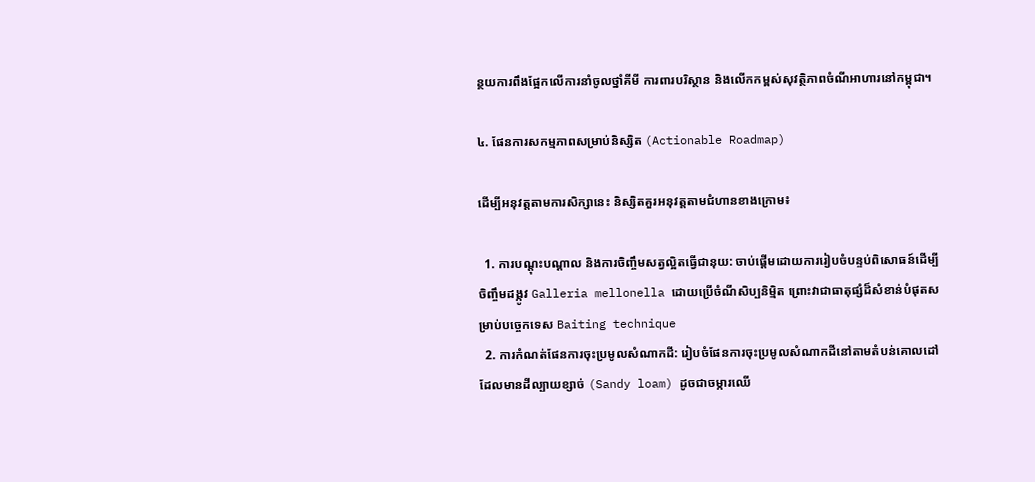ន្ថយការពឹងផ្អែកលើការនាំចូលថ្នាំគីមី ការពារបរិស្ថាន និងលើកកម្ពស់សុវត្ថិភាពចំណីអាហារនៅកម្ពុជា។

៤. ផែនការសកម្មភាពសម្រាប់និស្សិត (Actionable Roadmap)

ដើម្បីអនុវត្តតាមការសិក្សានេះ និស្សិតគួរអនុវត្តតាមជំហានខាងក្រោម៖

  1. ការបណ្តុះបណ្តាល និងការចិញ្ចឹមសត្វល្អិតធ្វើជានុយ: ចាប់ផ្តើមដោយការរៀបចំបន្ទប់ពិសោធន៍ដើម្បីចិញ្ចឹមដង្កូវ Galleria mellonella ដោយប្រើចំណីសិប្បនិម្មិត ព្រោះវាជាធាតុផ្សំដ៏សំខាន់បំផុតសម្រាប់បច្ចេកទេស Baiting technique
  2. ការកំណត់ផែនការចុះប្រមូលសំណាកដី: រៀបចំផែនការចុះប្រមូលសំណាកដីនៅតាមតំបន់គោលដៅដែលមានដីល្បាយខ្សាច់ (Sandy loam) ដូចជាចម្ការឈើ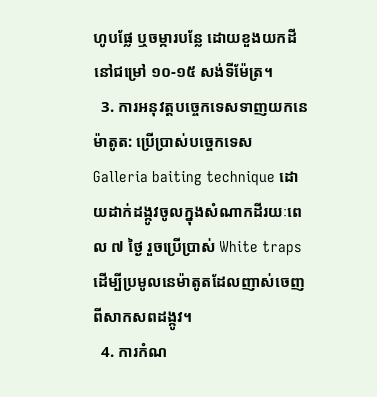ហូបផ្លែ ឬចម្ការបន្លែ ដោយខួងយកដីនៅជម្រៅ ១០-១៥ សង់ទីម៉ែត្រ។
  3. ការអនុវត្តបច្ចេកទេសទាញយកនេម៉ាតូត: ប្រើប្រាស់បច្ចេកទេស Galleria baiting technique ដោយដាក់ដង្កូវចូលក្នុងសំណាកដីរយៈពេល ៧ ថ្ងៃ រួចប្រើប្រាស់ White traps ដើម្បីប្រមូលនេម៉ាតូតដែលញាស់ចេញពីសាកសពដង្កូវ។
  4. ការកំណ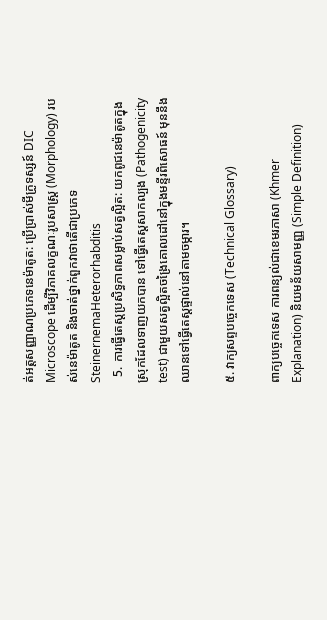ត់អត្តសញ្ញាណប្រភេទនេម៉ាតូត: ប្រើប្រាស់មីក្រូទស្សន៍ DIC Microscope ដើម្បីវិភាគលក្ខណៈរូបសាស្ត្រ (Morphology) របស់នេម៉ាតូត និងចាត់ថ្នាក់ពួកវាថាតើជាប្រភេទ SteinernemaHeterorhabditis
  5. ការធ្វើតេស្តប្រសិទ្ធភាពសម្លាប់សត្វល្អិត: យកពូជនេម៉ាតូតក្នុងស្រុកដែលទាញយកបាន ទៅធ្វើតេស្តសាកល្បង (Pathogenicity test) ជាមួយសត្វល្អិតចង្រៃគោលដៅនៅក្នុងមន្ទីរពិសោធន៍ មុននឹងឈានទៅធ្វើតេស្តផ្ទាល់នៅតាមចម្ការ។

៥. វាក្យសព្ទបច្ចេកទេស (Technical Glossary)

ពាក្យបច្ចេកទេស ការពន្យល់ជាខេមរភាសា (Khmer Explanation) និយមន័យសាមញ្ញ (Simple Definition)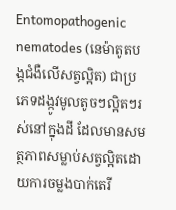Entomopathogenic nematodes (នេម៉ាតូតបង្កជំងឺលើសត្វល្អិត) ជាប្រភេទដង្កូវមូលតូចៗល្អិតៗរស់នៅក្នុងដី ដែលមានសមត្ថភាពសម្លាប់សត្វល្អិតដោយការចម្លងបាក់តេរី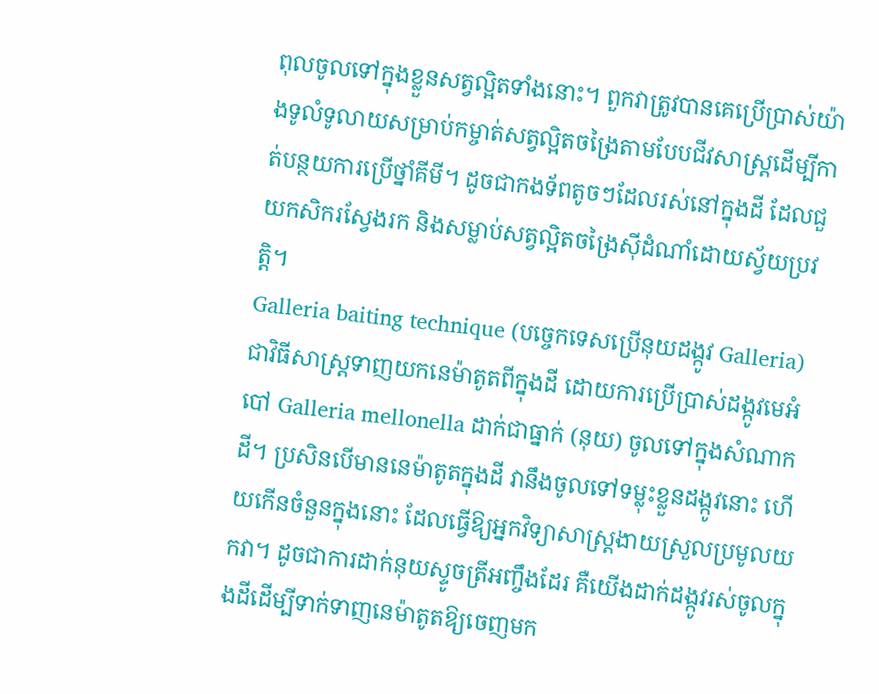ពុលចូលទៅក្នុងខ្លួនសត្វល្អិតទាំងនោះ។ ពួកវាត្រូវបានគេប្រើប្រាស់យ៉ាងទូលំទូលាយសម្រាប់កម្ចាត់សត្វល្អិតចង្រៃតាមបែបជីវសាស្ត្រដើម្បីកាត់បន្ថយការប្រើថ្នាំគីមី។ ដូចជាកងទ័ពតូចៗដែលរស់នៅក្នុងដី ដែលជួយកសិករស្វែងរក និងសម្លាប់សត្វល្អិតចង្រៃស៊ីដំណាំដោយស្វ័យប្រវត្តិ។
Galleria baiting technique (បច្ចេកទេសប្រើនុយដង្កូវ Galleria) ជាវិធីសាស្ត្រទាញយកនេម៉ាតូតពីក្នុងដី ដោយការប្រើប្រាស់ដង្កូវមេអំបៅ Galleria mellonella ដាក់ជាធ្នាក់ (នុយ) ចូលទៅក្នុងសំណាកដី។ ប្រសិនបើមាននេម៉ាតូតក្នុងដី វានឹងចូលទៅទម្លុះខ្លួនដង្កូវនោះ ហើយកើនចំនួនក្នុងនោះ ដែលធ្វើឱ្យអ្នកវិទ្យាសាស្ត្រងាយស្រួលប្រមូលយកវា។ ដូចជាការដាក់នុយស្ទូចត្រីអញ្ចឹងដែរ គឺយើងដាក់ដង្កូវរស់ចូលក្នុងដីដើម្បីទាក់ទាញនេម៉ាតូតឱ្យចេញមក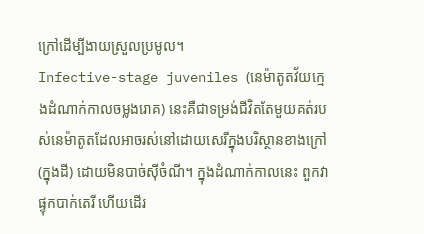ក្រៅដើម្បីងាយស្រួលប្រមូល។
Infective-stage juveniles (នេម៉ាតូតវ័យក្មេងដំណាក់កាលចម្លងរោគ) នេះគឺជាទម្រង់ជីវិតតែមួយគត់របស់នេម៉ាតូតដែលអាចរស់នៅដោយសេរីក្នុងបរិស្ថានខាងក្រៅ (ក្នុងដី) ដោយមិនបាច់ស៊ីចំណី។ ក្នុងដំណាក់កាលនេះ ពួកវាផ្ទុកបាក់តេរី ហើយដើរ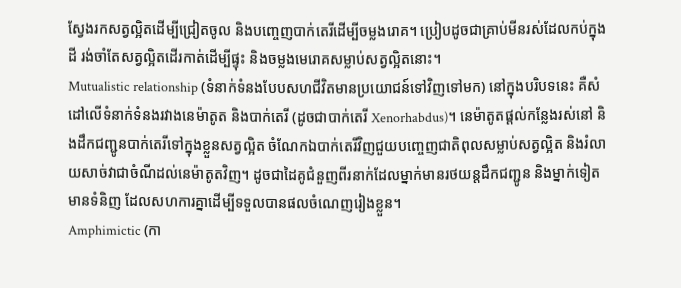ស្វែងរកសត្វល្អិតដើម្បីជ្រៀតចូល និងបញ្ចេញបាក់តេរីដើម្បីចម្លងរោគ។ ប្រៀបដូចជាគ្រាប់មីនរស់ដែលកប់ក្នុងដី រង់ចាំតែសត្វល្អិតដើរកាត់ដើម្បីផ្ទុះ និងចម្លងមេរោគសម្លាប់សត្វល្អិតនោះ។
Mutualistic relationship (ទំនាក់ទំនងបែបសហជីវិតមានប្រយោជន៍ទៅវិញទៅមក) នៅក្នុងបរិបទនេះ គឺសំដៅលើទំនាក់ទំនងរវាងនេម៉ាតូត និងបាក់តេរី (ដូចជាបាក់តេរី Xenorhabdus)។ នេម៉ាតូតផ្តល់កន្លែងរស់នៅ និងដឹកជញ្ជូនបាក់តេរីទៅក្នុងខ្លួនសត្វល្អិត ចំណែកឯបាក់តេរីវិញជួយបញ្ចេញជាតិពុលសម្លាប់សត្វល្អិត និងរំលាយសាច់វាជាចំណីដល់នេម៉ាតូតវិញ។ ដូចជាដៃគូជំនួញពីរនាក់ដែលម្នាក់មានរថយន្តដឹកជញ្ជូន និងម្នាក់ទៀតមានទំនិញ ដែលសហការគ្នាដើម្បីទទួលបានផលចំណេញរៀងខ្លួន។
Amphimictic (កា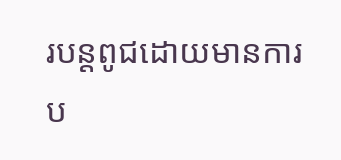របន្តពូជដោយមានការប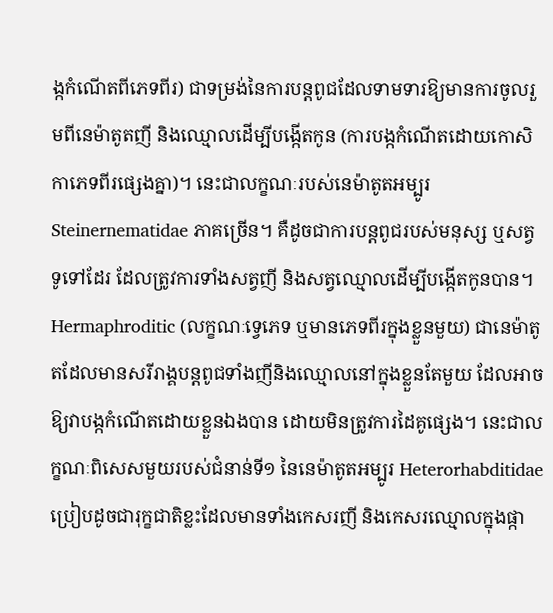ង្កកំណើតពីភេទពីរ) ជាទម្រង់នៃការបន្តពូជដែលទាមទារឱ្យមានការចូលរួមពីនេម៉ាតូតញី និងឈ្មោលដើម្បីបង្កើតកូន (ការបង្កកំណើតដោយកោសិកាភេទពីរផ្សេងគ្នា)។ នេះជាលក្ខណៈរបស់នេម៉ាតូតអម្បូរ Steinernematidae ភាគច្រើន។ គឺដូចជាការបន្តពូជរបស់មនុស្ស ឬសត្វទូទៅដែរ ដែលត្រូវការទាំងសត្វញី និងសត្វឈ្មោលដើម្បីបង្កើតកូនបាន។
Hermaphroditic (លក្ខណៈទ្វេភេទ ឬមានភេទពីរក្នុងខ្លួនមួយ) ជានេម៉ាតូតដែលមានសរីរាង្គបន្តពូជទាំងញីនិងឈ្មោលនៅក្នុងខ្លួនតែមួយ ដែលអាចឱ្យវាបង្កកំណើតដោយខ្លួនឯងបាន ដោយមិនត្រូវការដៃគូផ្សេង។ នេះជាលក្ខណៈពិសេសមួយរបស់ជំនាន់ទី១ នៃនេម៉ាតូតអម្បូរ Heterorhabditidae ប្រៀបដូចជារុក្ខជាតិខ្លះដែលមានទាំងកេសរញី និងកេសរឈ្មោលក្នុងផ្កា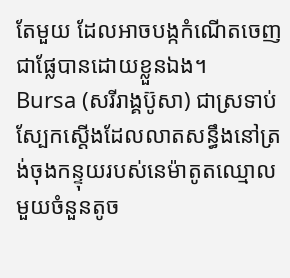តែមួយ ដែលអាចបង្កកំណើតចេញជាផ្លែបានដោយខ្លួនឯង។
Bursa (សរីរាង្គប៊ូសា) ជាស្រទាប់ស្បែកស្តើងដែលលាតសន្ធឹងនៅត្រង់ចុងកន្ទុយរបស់នេម៉ាតូតឈ្មោលមួយចំនួនតូច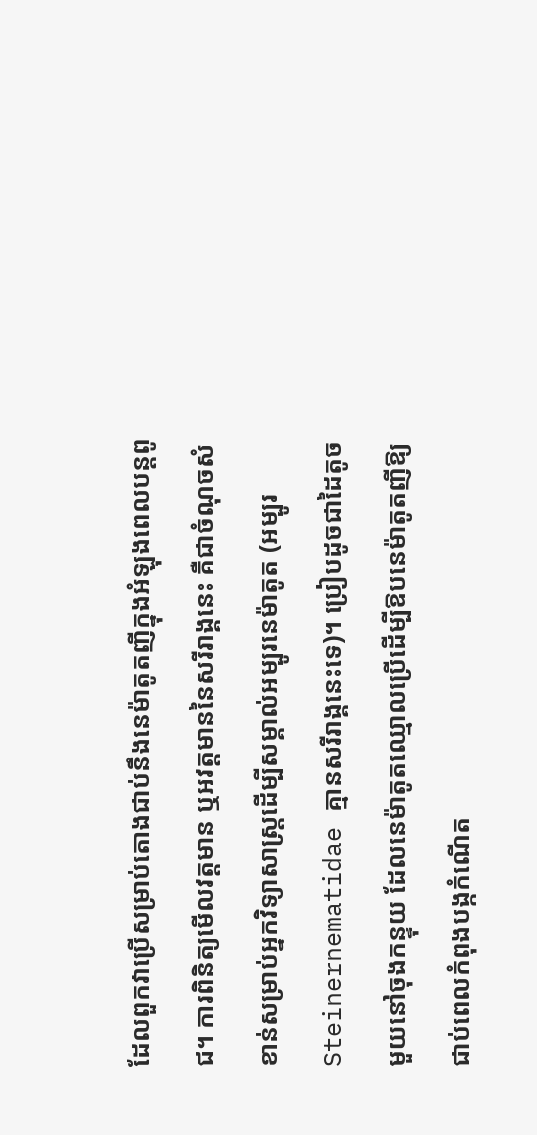ដែលពួកវាប្រើសម្រាប់តោងជាប់នឹងនេម៉ាតូតញីក្នុងអំឡុងពេលបន្តពូជ។ ការពិនិត្យមើលវត្តមាន ឬអវត្តមាននៃសរីរាង្គនេះ គឺជាចំណុចសំខាន់សម្រាប់អ្នកវិទ្យាសាស្ត្រដើម្បីសម្គាល់អម្បូរនេម៉ាតូត (អម្បូរ Steinernematidae គ្មានសរីរាង្គនេះទេ)។ ប្រៀបដូចជាដៃតូចមួយនៅចុងកន្ទុយ ដែលនេម៉ាតូតឈ្មោលប្រើដើម្បីឱបនេម៉ាតូតញីឱ្យជាប់ពេលកំពុងបង្កកំណើត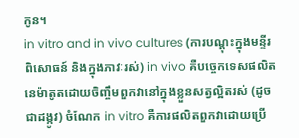កូន។
in vitro and in vivo cultures (ការបណ្តុះក្នុងមន្ទីរពិសោធន៍ និងក្នុងភាវៈរស់) in vivo គឺបច្ចេកទេសផលិតនេម៉ាតូតដោយចិញ្ចឹមពួកវានៅក្នុងខ្លួនសត្វល្អិតរស់ (ដូចជាដង្កូវ) ចំណែក in vitro គឺការផលិតពួកវាដោយប្រើ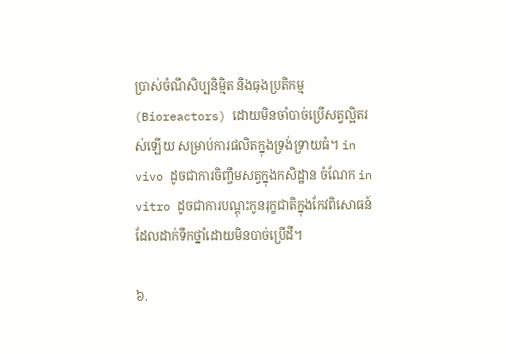ប្រាស់ចំណីសិប្បនិម្មិត និងធុងប្រតិកម្ម (Bioreactors) ដោយមិនចាំបាច់ប្រើសត្វល្អិតរស់ឡើយ សម្រាប់ការផលិតក្នុងទ្រង់ទ្រាយធំ។ in vivo ដូចជាការចិញ្ចឹមសត្វក្នុងកសិដ្ឋាន ចំណែក in vitro ដូចជាការបណ្តុះកូនរុក្ខជាតិក្នុងកែវពិសោធន៍ដែលដាក់ទឹកថ្នាំដោយមិនបាច់ប្រើដី។

៦.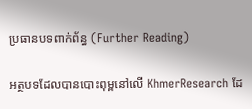ប្រធានបទពាក់ព័ន្ធ (Further Reading)

អត្ថបទដែលបានបោះពុម្ពនៅលើ KhmerResearch ដែ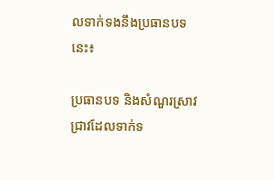លទាក់ទងនឹងប្រធានបទនេះ៖

ប្រធានបទ និងសំណួរស្រាវជ្រាវដែលទាក់ទ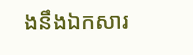ងនឹងឯកសារ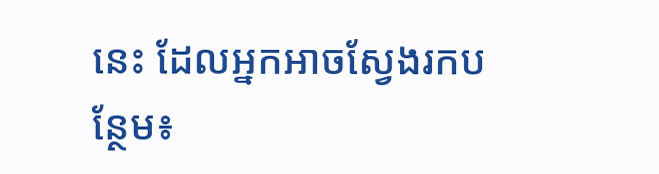នេះ ដែលអ្នកអាចស្វែងរកបន្ថែម៖